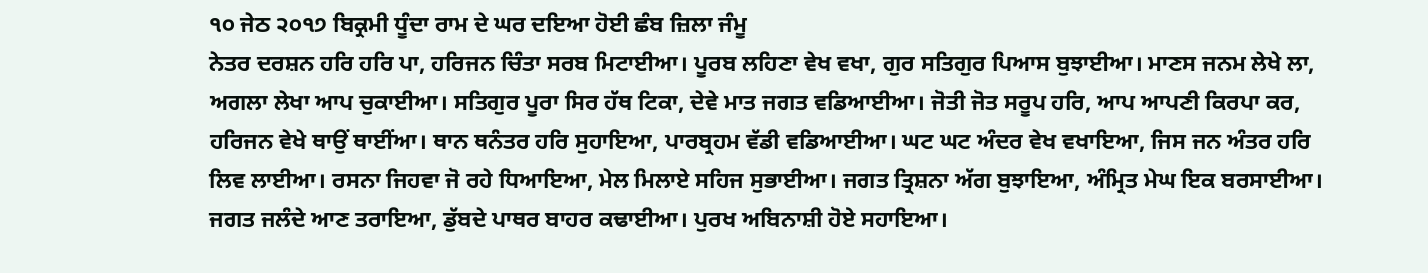੧੦ ਜੇਠ ੨੦੧੭ ਬਿਕ੍ਰਮੀ ਧੂੰਦਾ ਰਾਮ ਦੇ ਘਰ ਦਇਆ ਹੋਈ ਛੰਬ ਜ਼ਿਲਾ ਜੰਮੂ
ਨੇਤਰ ਦਰਸ਼ਨ ਹਰਿ ਹਰਿ ਪਾ, ਹਰਿਜਨ ਚਿੰਤਾ ਸਰਬ ਮਿਟਾਈਆ। ਪੂਰਬ ਲਹਿਣਾ ਵੇਖ ਵਖਾ, ਗੁਰ ਸਤਿਗੁਰ ਪਿਆਸ ਬੁਝਾਈਆ। ਮਾਣਸ ਜਨਮ ਲੇਖੇ ਲਾ, ਅਗਲਾ ਲੇਖਾ ਆਪ ਚੁਕਾਈਆ। ਸਤਿਗੁਰ ਪੂਰਾ ਸਿਰ ਹੱਥ ਟਿਕਾ, ਦੇਵੇ ਮਾਤ ਜਗਤ ਵਡਿਆਈਆ। ਜੋਤੀ ਜੋਤ ਸਰੂਪ ਹਰਿ, ਆਪ ਆਪਣੀ ਕਿਰਪਾ ਕਰ, ਹਰਿਜਨ ਵੇਖੇ ਥਾਉਂ ਥਾਈਂਆ। ਥਾਨ ਥਨੰਤਰ ਹਰਿ ਸੁਹਾਇਆ, ਪਾਰਬ੍ਰਹਮ ਵੱਡੀ ਵਡਿਆਈਆ। ਘਟ ਘਟ ਅੰਦਰ ਵੇਖ ਵਖਾਇਆ, ਜਿਸ ਜਨ ਅੰਤਰ ਹਰਿ ਲਿਵ ਲਾਈਆ। ਰਸਨਾ ਜਿਹਵਾ ਜੋ ਰਹੇ ਧਿਆਇਆ, ਮੇਲ ਮਿਲਾਏ ਸਹਿਜ ਸੁਭਾਈਆ। ਜਗਤ ਤ੍ਰਿਸ਼ਨਾ ਅੱਗ ਬੁਝਾਇਆ, ਅੰਮ੍ਰਿਤ ਮੇਘ ਇਕ ਬਰਸਾਈਆ। ਜਗਤ ਜਲੰਦੇ ਆਣ ਤਰਾਇਆ, ਡੁੱਬਦੇ ਪਾਥਰ ਬਾਹਰ ਕਢਾਈਆ। ਪੁਰਖ ਅਬਿਨਾਸ਼ੀ ਹੋਏ ਸਹਾਇਆ।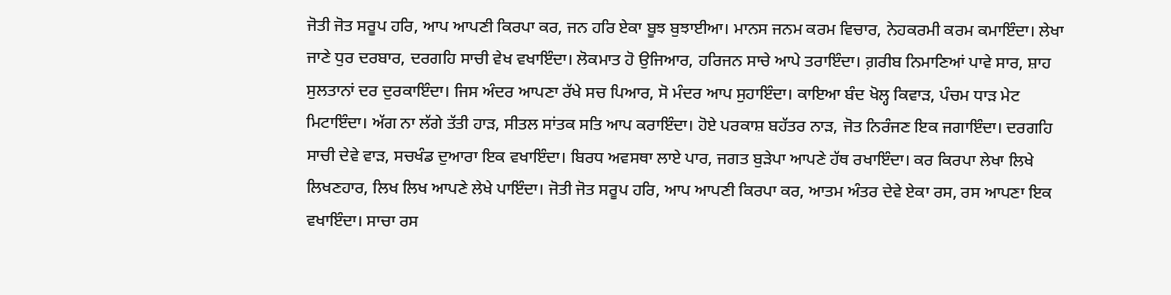ਜੋਤੀ ਜੋਤ ਸਰੂਪ ਹਰਿ, ਆਪ ਆਪਣੀ ਕਿਰਪਾ ਕਰ, ਜਨ ਹਰਿ ਏਕਾ ਬੂਝ ਬੁਝਾਈਆ। ਮਾਨਸ ਜਨਮ ਕਰਮ ਵਿਚਾਰ, ਨੇਹਕਰਮੀ ਕਰਮ ਕਮਾਇੰਦਾ। ਲੇਖਾ ਜਾਣੇ ਧੁਰ ਦਰਬਾਰ, ਦਰਗਹਿ ਸਾਚੀ ਵੇਖ ਵਖਾਇੰਦਾ। ਲੋਕਮਾਤ ਹੋ ਉਜਿਆਰ, ਹਰਿਜਨ ਸਾਚੇ ਆਪੇ ਤਰਾਇੰਦਾ। ਗ਼ਰੀਬ ਨਿਮਾਣਿਆਂ ਪਾਵੇ ਸਾਰ, ਸ਼ਾਹ ਸੁਲਤਾਨਾਂ ਦਰ ਦੁਰਕਾਇੰਦਾ। ਜਿਸ ਅੰਦਰ ਆਪਣਾ ਰੱਖੇ ਸਚ ਪਿਆਰ, ਸੋ ਮੰਦਰ ਆਪ ਸੁਹਾਇੰਦਾ। ਕਾਇਆ ਬੰਦ ਖੋਲ੍ਹ ਕਿਵਾੜ, ਪੰਚਮ ਧਾੜ ਮੇਟ ਮਿਟਾਇੰਦਾ। ਅੱਗ ਨਾ ਲੱਗੇ ਤੱਤੀ ਹਾੜ, ਸੀਤਲ ਸਾਂਤਕ ਸਤਿ ਆਪ ਕਰਾਇੰਦਾ। ਹੋਏ ਪਰਕਾਸ਼ ਬਹੱਤਰ ਨਾੜ, ਜੋਤ ਨਿਰੰਜਣ ਇਕ ਜਗਾਇੰਦਾ। ਦਰਗਹਿ ਸਾਚੀ ਦੇਵੇ ਵਾੜ, ਸਚਖੰਡ ਦੁਆਰਾ ਇਕ ਵਖਾਇੰਦਾ। ਬਿਰਧ ਅਵਸਥਾ ਲਾਏ ਪਾਰ, ਜਗਤ ਬੁੜੇਪਾ ਆਪਣੇ ਹੱਥ ਰਖਾਇੰਦਾ। ਕਰ ਕਿਰਪਾ ਲੇਖਾ ਲਿਖੇ ਲਿਖਣਹਾਰ, ਲਿਖ ਲਿਖ ਆਪਣੇ ਲੇਖੇ ਪਾਇੰਦਾ। ਜੋਤੀ ਜੋਤ ਸਰੂਪ ਹਰਿ, ਆਪ ਆਪਣੀ ਕਿਰਪਾ ਕਰ, ਆਤਮ ਅੰਤਰ ਦੇਵੇ ਏਕਾ ਰਸ, ਰਸ ਆਪਣਾ ਇਕ ਵਖਾਇੰਦਾ। ਸਾਚਾ ਰਸ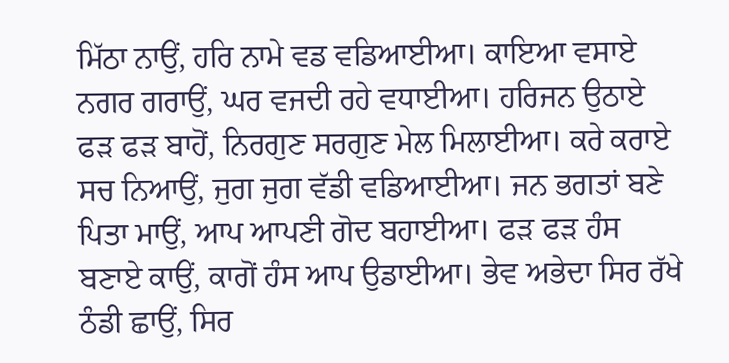ਮਿੱਠਾ ਨਾਉਂ, ਹਰਿ ਨਾਮੇ ਵਡ ਵਡਿਆਈਆ। ਕਾਇਆ ਵਸਾਏ ਨਗਰ ਗਰਾਉਂ, ਘਰ ਵਜਦੀ ਰਹੇ ਵਧਾਈਆ। ਹਰਿਜਨ ਉਠਾਏ ਫੜ ਫੜ ਬਾਹੋਂ, ਨਿਰਗੁਣ ਸਰਗੁਣ ਮੇਲ ਮਿਲਾਈਆ। ਕਰੇ ਕਰਾਏ ਸਚ ਨਿਆਉਂ, ਜੁਗ ਜੁਗ ਵੱਡੀ ਵਡਿਆਈਆ। ਜਨ ਭਗਤਾਂ ਬਣੇ ਪਿਤਾ ਮਾਉਂ, ਆਪ ਆਪਣੀ ਗੋਦ ਬਹਾਈਆ। ਫੜ ਫੜ ਹੰਸ ਬਣਾਏ ਕਾਉਂ, ਕਾਗੋਂ ਹੰਸ ਆਪ ਉਡਾਈਆ। ਭੇਵ ਅਭੇਦਾ ਸਿਰ ਰੱਖੇ ਠੰਡੀ ਛਾਉਂ, ਸਿਰ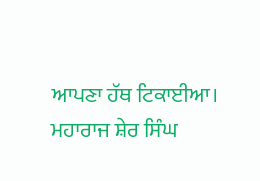ਆਪਣਾ ਹੱਥ ਟਿਕਾਈਆ। ਮਹਾਰਾਜ ਸ਼ੇਰ ਸਿੰਘ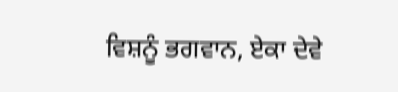ਵਿਸ਼ਨੂੰ ਭਗਵਾਨ, ਏਕਾ ਦੇਵੇ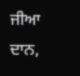ਜੀਆ ਦਾਨ,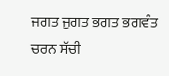ਜਗਤ ਜੁਗਤ ਭਗਤ ਭਗਵੰਤ ਚਰਨ ਸੱਚੀ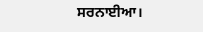ਸਰਨਾਈਆ।